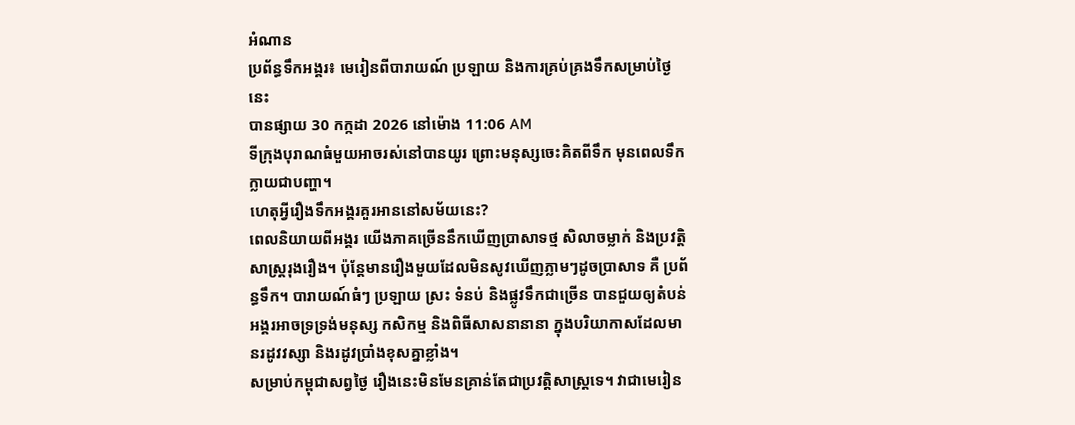អំណាន
ប្រព័ន្ធទឹកអង្គរ៖ មេរៀនពីបារាយណ៍ ប្រឡាយ និងការគ្រប់គ្រងទឹកសម្រាប់ថ្ងៃនេះ
បានផ្សាយ 30 កក្កដា 2026 នៅម៉ោង 11:06 AM
ទីក្រុងបុរាណធំមួយអាចរស់នៅបានយូរ ព្រោះមនុស្សចេះគិតពីទឹក មុនពេលទឹកក្លាយជាបញ្ហា។
ហេតុអ្វីរឿងទឹកអង្គរគួរអាននៅសម័យនេះ?
ពេលនិយាយពីអង្គរ យើងភាគច្រើននឹកឃើញប្រាសាទថ្ម សិលាចម្លាក់ និងប្រវត្តិសាស្ត្ររុងរឿង។ ប៉ុន្តែមានរឿងមួយដែលមិនសូវឃើញភ្លាមៗដូចប្រាសាទ គឺ ប្រព័ន្ធទឹក។ បារាយណ៍ធំៗ ប្រឡាយ ស្រះ ទំនប់ និងផ្លូវទឹកជាច្រើន បានជួយឲ្យតំបន់អង្គរអាចទ្រទ្រង់មនុស្ស កសិកម្ម និងពិធីសាសនានានា ក្នុងបរិយាកាសដែលមានរដូវវស្សា និងរដូវប្រាំងខុសគ្នាខ្លាំង។
សម្រាប់កម្ពុជាសព្វថ្ងៃ រឿងនេះមិនមែនគ្រាន់តែជាប្រវត្តិសាស្ត្រទេ។ វាជាមេរៀន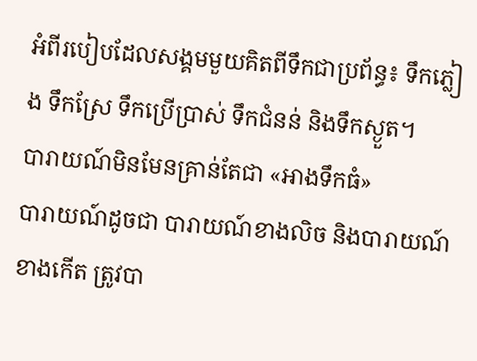អំពីរបៀបដែលសង្គមមួយគិតពីទឹកជាប្រព័ន្ធ៖ ទឹកភ្លៀង ទឹកស្រែ ទឹកប្រើប្រាស់ ទឹកជំនន់ និងទឹកស្ងួត។
បារាយណ៍មិនមែនគ្រាន់តែជា «អាងទឹកធំ»
បារាយណ៍ដូចជា បារាយណ៍ខាងលិច និងបារាយណ៍ខាងកើត ត្រូវបា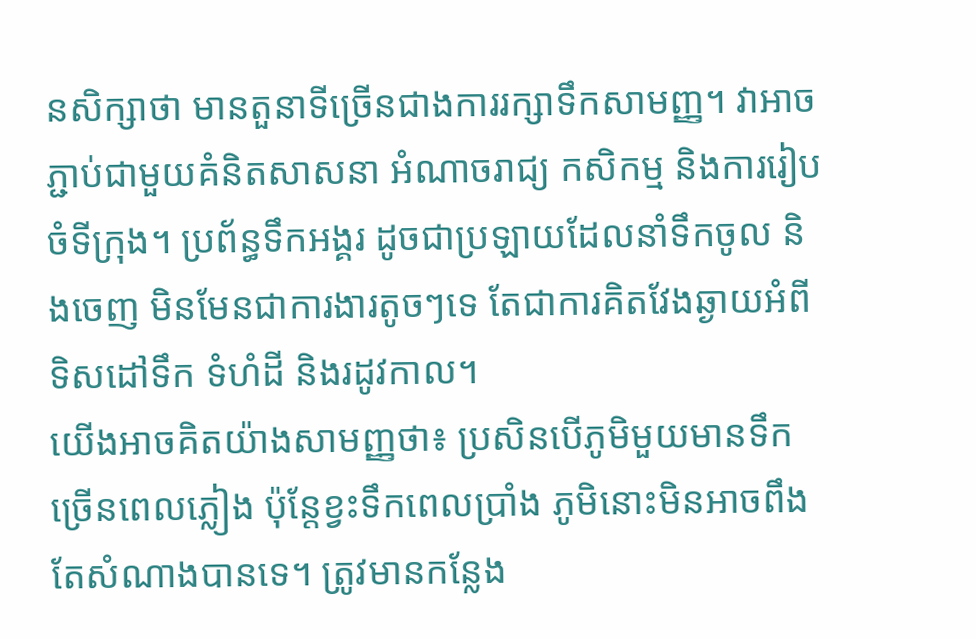នសិក្សាថា មានតួនាទីច្រើនជាងការរក្សាទឹកសាមញ្ញ។ វាអាចភ្ជាប់ជាមួយគំនិតសាសនា អំណាចរាជ្យ កសិកម្ម និងការរៀបចំទីក្រុង។ ប្រព័ន្ធទឹកអង្គរ ដូចជាប្រឡាយដែលនាំទឹកចូល និងចេញ មិនមែនជាការងារតូចៗទេ តែជាការគិតវែងឆ្ងាយអំពីទិសដៅទឹក ទំហំដី និងរដូវកាល។
យើងអាចគិតយ៉ាងសាមញ្ញថា៖ ប្រសិនបើភូមិមួយមានទឹកច្រើនពេលភ្លៀង ប៉ុន្តែខ្វះទឹកពេលប្រាំង ភូមិនោះមិនអាចពឹងតែសំណាងបានទេ។ ត្រូវមានកន្លែង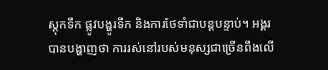ស្តុកទឹក ផ្លូវបង្ហូរទឹក និងការថែទាំជាបន្តបន្ទាប់។ អង្គរបានបង្ហាញថា ការរស់នៅរបស់មនុស្សជាច្រើនពឹងលើ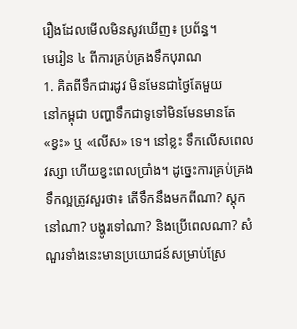រឿងដែលមើលមិនសូវឃើញ៖ ប្រព័ន្ធ។
មេរៀន ៤ ពីការគ្រប់គ្រងទឹកបុរាណ
1. គិតពីទឹកជារដូវ មិនមែនជាថ្ងៃតែមួយ
នៅកម្ពុជា បញ្ហាទឹកជាទូទៅមិនមែនមានតែ «ខ្វះ» ឬ «លើស» ទេ។ នៅខ្លះ ទឹកលើសពេលវស្សា ហើយខ្វះពេលប្រាំង។ ដូច្នេះការគ្រប់គ្រងទឹកល្អត្រូវសួរថា៖ តើទឹកនឹងមកពីណា? ស្តុកនៅណា? បង្ហូរទៅណា? និងប្រើពេលណា? សំណួរទាំងនេះមានប្រយោជន៍សម្រាប់ស្រែ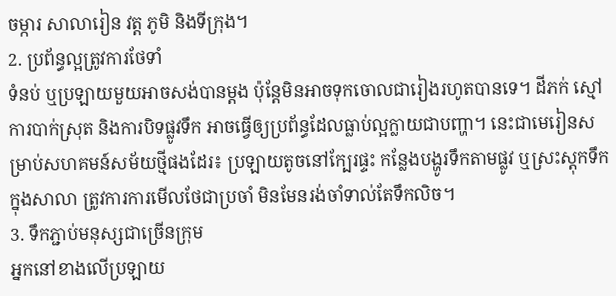ចម្ការ សាលារៀន វត្ត ភូមិ និងទីក្រុង។
2. ប្រព័ន្ធល្អត្រូវការថែទាំ
ទំនប់ ឬប្រឡាយមួយអាចសង់បានម្តង ប៉ុន្តែមិនអាចទុកចោលជារៀងរហូតបានទេ។ ដីភក់ ស្មៅ ការបាក់ស្រុត និងការបិទផ្លូវទឹក អាចធ្វើឲ្យប្រព័ន្ធដែលធ្លាប់ល្អក្លាយជាបញ្ហា។ នេះជាមេរៀនសម្រាប់សហគមន៍សម័យថ្មីផងដែរ៖ ប្រឡាយតូចនៅក្បែរផ្ទះ កន្លែងបង្ហូរទឹកតាមផ្លូវ ឬស្រះស្តុកទឹកក្នុងសាលា ត្រូវការការមើលថែជាប្រចាំ មិនមែនរង់ចាំទាល់តែទឹកលិច។
3. ទឹកភ្ជាប់មនុស្សជាច្រើនក្រុម
អ្នកនៅខាងលើប្រឡាយ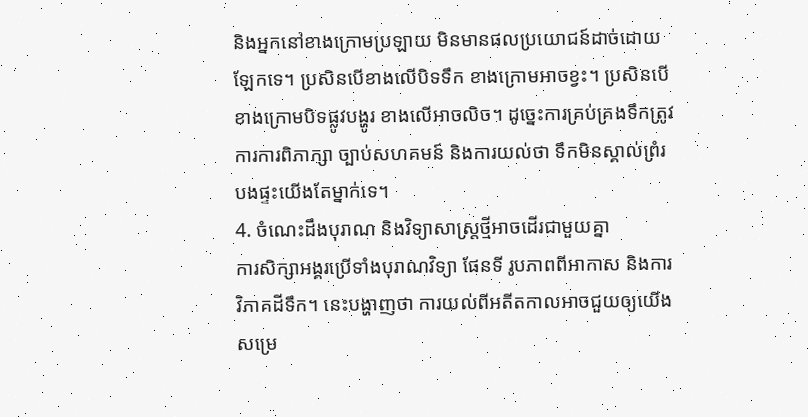និងអ្នកនៅខាងក្រោមប្រឡាយ មិនមានផលប្រយោជន៍ដាច់ដោយឡែកទេ។ ប្រសិនបើខាងលើបិទទឹក ខាងក្រោមអាចខ្វះ។ ប្រសិនបើខាងក្រោមបិទផ្លូវបង្ហូរ ខាងលើអាចលិច។ ដូច្នេះការគ្រប់គ្រងទឹកត្រូវការការពិភាក្សា ច្បាប់សហគមន៍ និងការយល់ថា ទឹកមិនស្គាល់ព្រំរបងផ្ទះយើងតែម្នាក់ទេ។
4. ចំណេះដឹងបុរាណ និងវិទ្យាសាស្ត្រថ្មីអាចដើរជាមួយគ្នា
ការសិក្សាអង្គរប្រើទាំងបុរាណវិទ្យា ផែនទី រូបភាពពីអាកាស និងការវិភាគដីទឹក។ នេះបង្ហាញថា ការយល់ពីអតីតកាលអាចជួយឲ្យយើងសម្រេ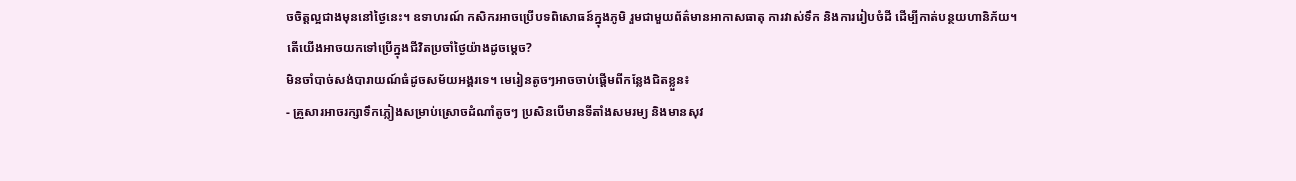ចចិត្តល្អជាងមុននៅថ្ងៃនេះ។ ឧទាហរណ៍ កសិករអាចប្រើបទពិសោធន៍ក្នុងភូមិ រួមជាមួយព័ត៌មានអាកាសធាតុ ការវាស់ទឹក និងការរៀបចំដី ដើម្បីកាត់បន្ថយហានិភ័យ។
តើយើងអាចយកទៅប្រើក្នុងជីវិតប្រចាំថ្ងៃយ៉ាងដូចម្តេច?
មិនចាំបាច់សង់បារាយណ៍ធំដូចសម័យអង្គរទេ។ មេរៀនតូចៗអាចចាប់ផ្តើមពីកន្លែងជិតខ្លួន៖
- គ្រួសារអាចរក្សាទឹកភ្លៀងសម្រាប់ស្រោចដំណាំតូចៗ ប្រសិនបើមានទីតាំងសមរម្យ និងមានសុវ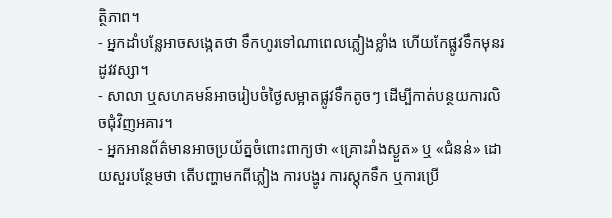ត្ថិភាព។
- អ្នកដាំបន្លែអាចសង្កេតថា ទឹកហូរទៅណាពេលភ្លៀងខ្លាំង ហើយកែផ្លូវទឹកមុនរដូវវស្សា។
- សាលា ឬសហគមន៍អាចរៀបចំថ្ងៃសម្អាតផ្លូវទឹកតូចៗ ដើម្បីកាត់បន្ថយការលិចជុំវិញអគារ។
- អ្នកអានព័ត៌មានអាចប្រយ័ត្នចំពោះពាក្យថា «គ្រោះរាំងស្ងួត» ឬ «ជំនន់» ដោយសួរបន្ថែមថា តើបញ្ហាមកពីភ្លៀង ការបង្ហូរ ការស្តុកទឹក ឬការប្រើ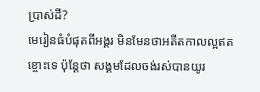ប្រាស់ដី?
មេរៀនធំបំផុតពីអង្គរ មិនមែនថាអតីតកាលល្អឥតខ្ចោះទេ ប៉ុន្តែថា សង្គមដែលចង់រស់បានយូរ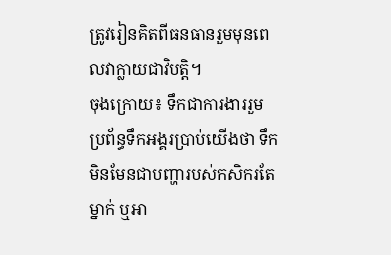ត្រូវរៀនគិតពីធនធានរួមមុនពេលវាក្លាយជាវិបត្តិ។
ចុងក្រោយ៖ ទឹកជាការងាររួម
ប្រព័ន្ធទឹកអង្គរប្រាប់យើងថា ទឹកមិនមែនជាបញ្ហារបស់កសិករតែម្នាក់ ឬអា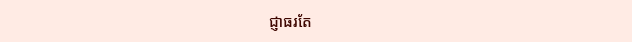ជ្ញាធរតែ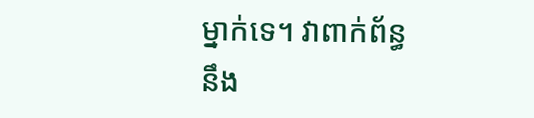ម្នាក់ទេ។ វាពាក់ព័ន្ធនឹង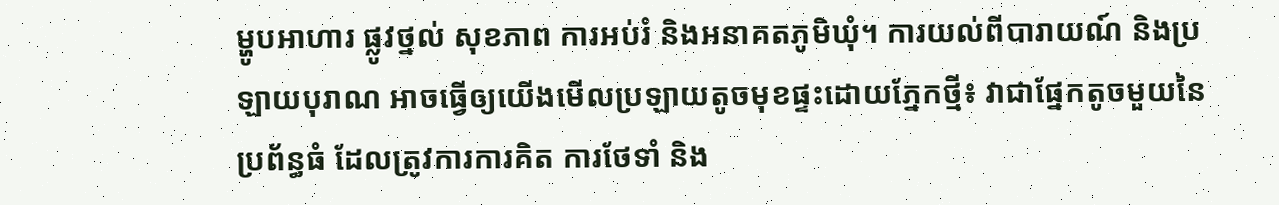ម្ហូបអាហារ ផ្លូវថ្នល់ សុខភាព ការអប់រំ និងអនាគតភូមិឃុំ។ ការយល់ពីបារាយណ៍ និងប្រឡាយបុរាណ អាចធ្វើឲ្យយើងមើលប្រឡាយតូចមុខផ្ទះដោយភ្នែកថ្មី៖ វាជាផ្នែកតូចមួយនៃប្រព័ន្ធធំ ដែលត្រូវការការគិត ការថែទាំ និង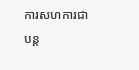ការសហការជាបន្ត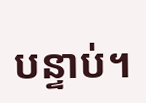បន្ទាប់។